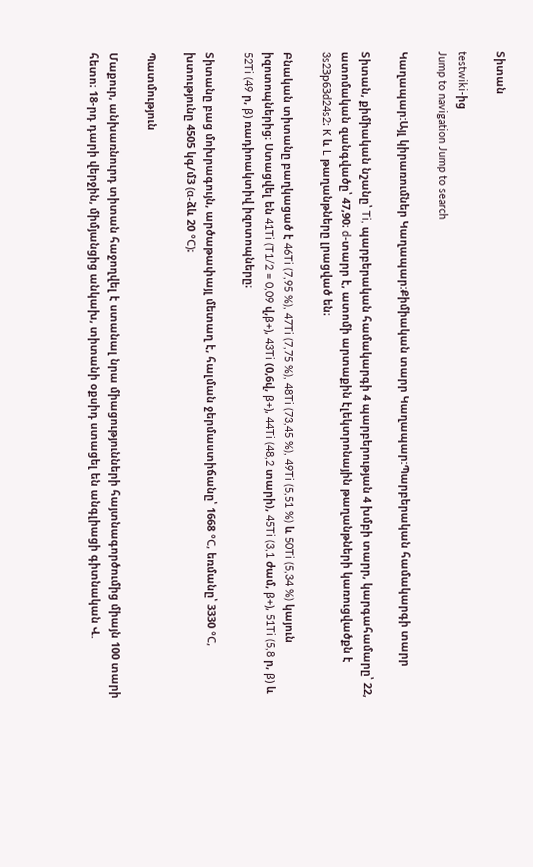Տիտան

testwiki-ից
Jump to navigation Jump to search

Կաղապար:Այլ կիրառումներ Կաղապար:Քիմիական տարր Կաղապար:Պարբերական համակարգի տարր

Տիտան, քիմիական նշանը՝ Ti, պարբերական համակարգի 4 պարբերության 4 խմբի տարր, կարգահամարը՝ 22, ատոմական զանգվածը՝ 47,90։ d-տարր է, ատոմի արտաքին էլեկտրոնային թաղանթների կառուցվածքն է 3s2Зр63d24s2։ К և L թաղանթները լրացված են։

Բնական տիտանը բաղկացած է 46Ti (7,95 %), 47Ti (7,75 %), 48Ti (73,45 %), 49Ti (5,51 %) և 50Ti (5,34 %) կայուն իզոտոպներից։ Ստացվել են 41Ti (T1/2 = 0,09 վ,β+), 43Ti (0,6վ, β+), 44Ti (48,2 տարի), 45Ti (3,1 ժամ, β+), 51Ti (5,8 ր, β) և 52Ti (49 ր, β) ռադիոակտիվ իզոտոպները։

Տիտանը բաց մոխրագույն, արծաթափայլ մետաղ է, հալման ջերմաստիճանը՝ 1668 °С, եռմանը՝ 3330 °С, խտությունը 4505 կգ/մ3 (α-ձև 20 °С)։

Պատմություն

Մաքուր, անխառնուրդ տիտան հաջողվել է ստանալ նրա միացությունների հայտնագործումից միայն 100 տարի հետո։ 18-րդ դարի վերջին, միմյանցից անկախ, տիտանի օքսիդ ստացել են անգլիացի գիտնական Վ.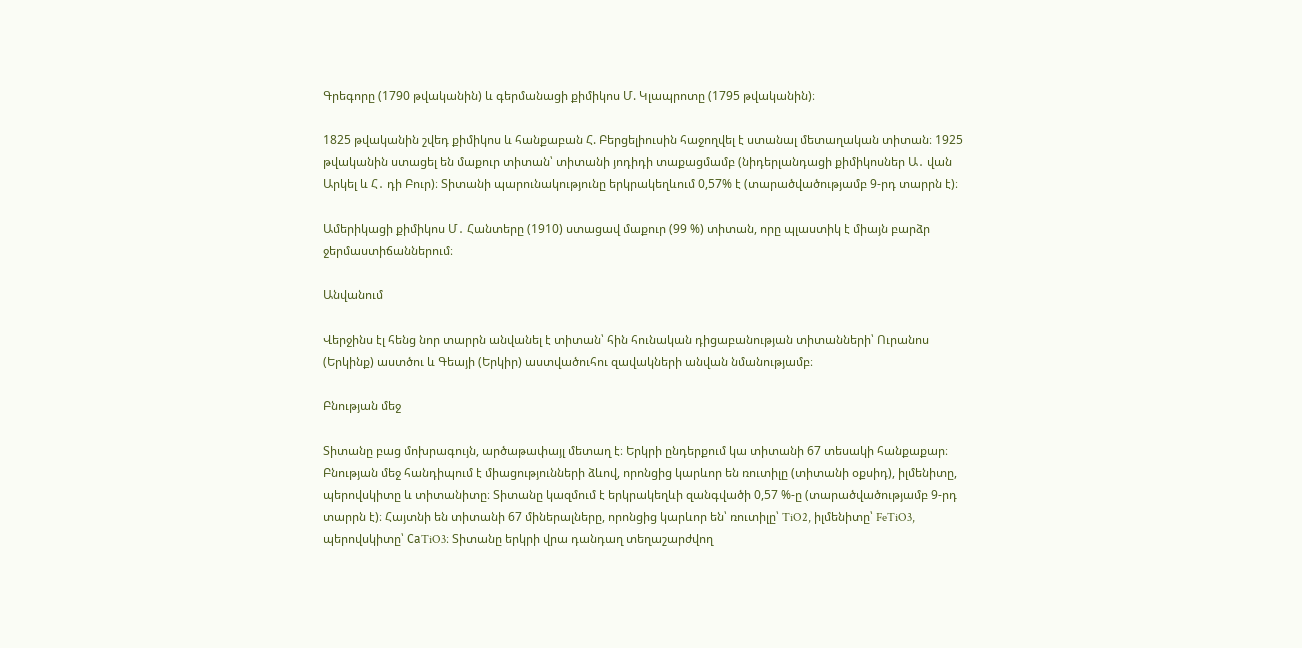Գրեգորը (1790 թվականին) և գերմանացի քիմիկոս Մ. Կլապրոտը (1795 թվականին)։

1825 թվականին շվեդ քիմիկոս և հանքաբան Հ. Բերցելիուսին հաջողվել է ստանալ մետաղական տիտան։ 1925 թվականին ստացել են մաքուր տիտան՝ տիտանի յոդիդի տաքացմամբ (նիդերլանդացի քիմիկոսներ Ա․ վան Արկել և Հ․ դի Բուր)։ Տիտանի պարունակությունը երկրակեղևում 0,57% է (տարածվածությամբ 9-րդ տարրն է)։

Ամերիկացի քիմիկոս Մ․ Հանտերը (1910) ստացավ մաքուր (99 %) տիտան, որը պլաստիկ է միայն բարձր ջերմաստիճաններում։

Անվանում

Վերջինս էլ հենց նոր տարրն անվանել է տիտան՝ հին հունական դիցաբանության տիտանների՝ Ուրանոս (Երկինք) աստծու և Գեայի (Երկիր) աստվածուհու զավակների անվան նմանությամբ։

Բնության մեջ

Տիտանը բաց մոխրագույն, արծաթափայլ մետաղ է։ Երկրի ընդերքում կա տիտանի 67 տեսակի հանքաքար։ Բնության մեջ հանդիպում է միացությունների ձևով, որոնցից կարևոր են ռուտիլը (տիտանի օքսիդ), իլմենիտը, պերովսկիտը և տիտանիտը։ Տիտանը կազմում է երկրակեղևի զանգվածի 0,57 %-ը (տարածվածությամբ 9-րդ տարրն է)։ Հայտնի են տիտանի 67 միներալները, որոնցից կարևոր են՝ ռուտիլը՝ TiO2, իլմենիտը՝ FeTiO3, պերովսկիտը՝ СаTiO3։ Տիտանը երկրի վրա դանդաղ տեղաշարժվող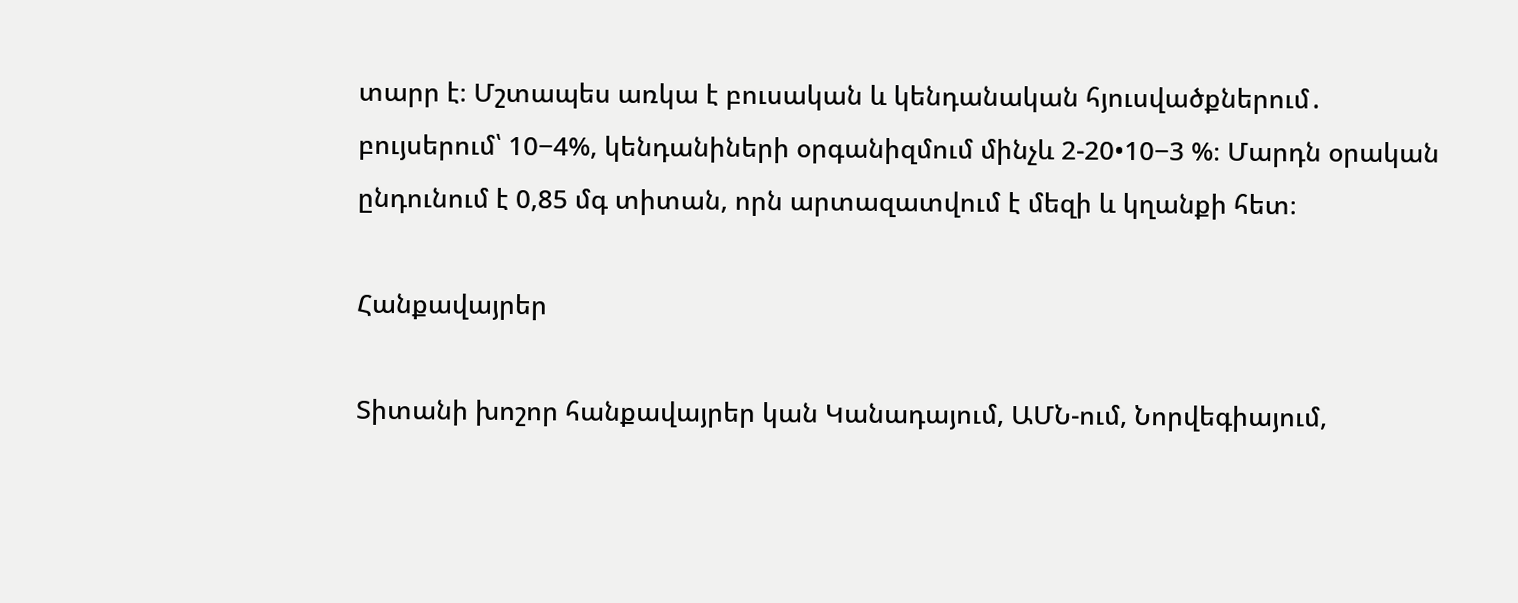տարր է։ Մշտապես առկա է բուսական և կենդանական հյուսվածքներում․ բույսերում՝ 10−4%, կենդանիների օրգանիզմում մինչև 2-20•10−3 %։ Մարդն օրական ընդունում է 0,85 մգ տիտան, որն արտազատվում է մեզի և կղանքի հետ։

Հանքավայրեր

Տիտանի խոշոր հանքավայրեր կան Կանադայում, ԱՄՆ-ում, Նորվեգիայում,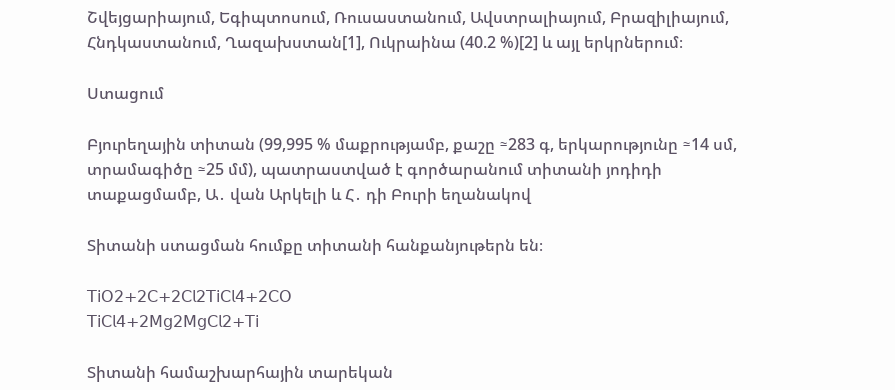Շվեյցարիայում, Եգիպտոսում, Ռուսաստանում, Ավստրալիայում, Բրազիլիայում, Հնդկաստանում, Ղազախստան[1], Ուկրաինա (40.2 %)[2] և այլ երկրներում։

Ստացում

Բյուրեղային տիտան (99,995 % մաքրությամբ, քաշը ≈283 գ, երկարությունը ≈14 սմ, տրամագիծը ≈25 մմ), պատրաստված է գործարանում տիտանի յոդիդի տաքացմամբ, Ա․ վան Արկելի և Հ․ դի Բուրի եղանակով

Տիտանի ստացման հումքը տիտանի հանքանյութերն են։

𝖳𝗂𝖮𝟤+𝟤𝖢+𝟤𝖢𝗅𝟤𝖳𝗂𝖢𝗅𝟦+𝟤𝖢𝖮
𝖳𝗂𝖢𝗅𝟦+𝟤𝖬𝗀𝟤𝖬𝗀𝖢𝗅𝟤+𝖳𝗂

Տիտանի համաշխարհային տարեկան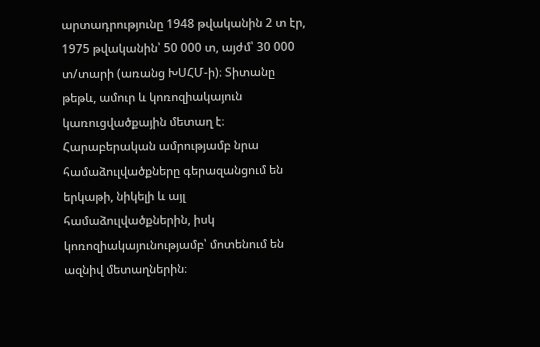արտադրությունը 1948 թվականին 2 տ էր, 1975 թվականին՝ 50 000 տ, այժմ՝ 30 000 տ/տարի (առանց ԽՍՀՄ-ի)։ Տիտանը թեթև, ամուր և կոռոզիակայուն կառուցվածքային մետաղ է։ Հարաբերական ամրությամբ նրա համաձուլվածքները գերազանցում են երկաթի, նիկելի և այլ համաձուլվածքներին, իսկ կոռոզիակայունությամբ՝ մոտենում են ազնիվ մետաղներին։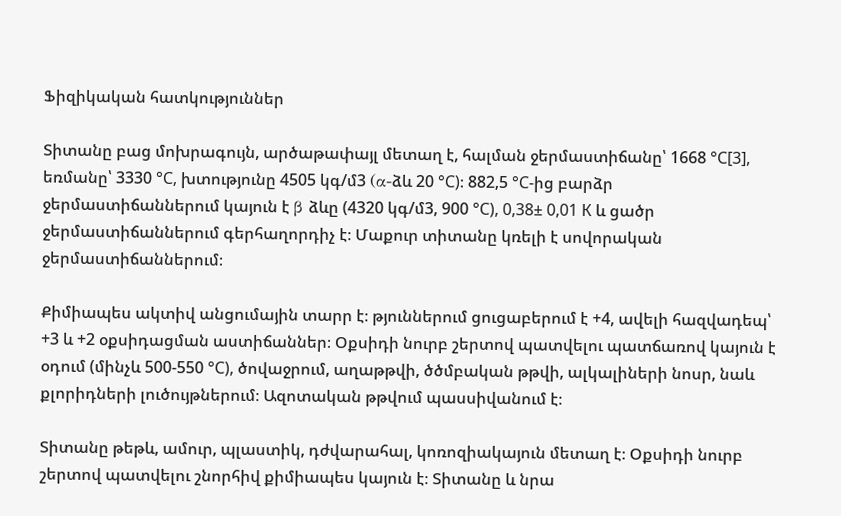Ֆիզիկական հատկություններ

Տիտանը բաց մոխրագույն, արծաթափայլ մետաղ է, հալման ջերմաստիճանը՝ 1668 °С[3], եռմանը՝ 3330 °С, խտությունը 4505 կգ/մ3 (α-ձև 20 °С)։ 882,5 °С-ից բարձր ջերմաստիճաններում կայուն է β ձևը (4320 կգ/մ3, 900 °С), 0,38± 0,01 К և ցածր ջերմաստիճաններում գերհաղորդիչ է։ Մաքուր տիտանը կռելի է սովորական ջերմաստիճաններում։

Քիմիապես ակտիվ անցումային տարր է։ թյուններում ցուցաբերում է +4, ավելի հազվադեպ՝ +3 և +2 օքսիդացման աստիճաններ։ Օքսիդի նուրբ շերտով պատվելու պատճառով կայուն է օդում (մինչև 500-550 °С), ծովաջրում, աղաթթվի, ծծմբական թթվի, ալկալիների նոսր, նաև քլորիդների լուծույթներում։ Ազոտական թթվում պասսիվանում է։

Տիտանը թեթև, ամուր, պլաստիկ, դժվարահալ, կոռոզիակայուն մետաղ է։ Օքսիդի նուրբ շերտով պատվելու շնորհիվ քիմիապես կայուն է։ Տիտանը և նրա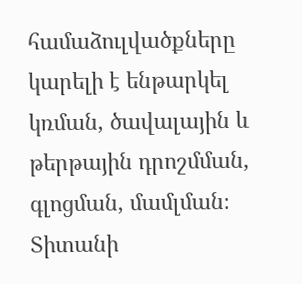համաձուլվածքները կարելի է ենթարկել կռման, ծավալային և թերթային դրոշմման, գլոցման, մամլման։ Տիտանի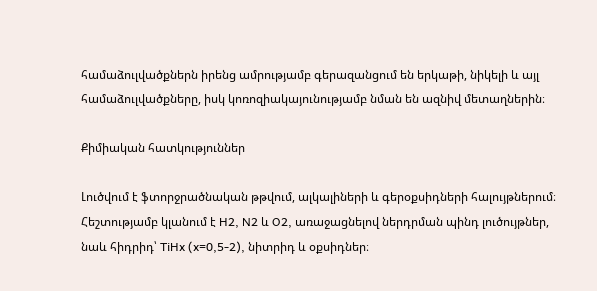համաձուլվածքներն իրենց ամրությամբ գերազանցում են երկաթի, նիկելի և այլ համաձուլվածքները, իսկ կոռոզիակայունությամբ նման են ազնիվ մետաղներին։

Քիմիական հատկություններ

Լուծվում է ֆտորջրածնական թթվում, ալկալիների և գերօքսիդների հալույթներում։ Հեշտությամբ կլանում է H2, N2 և O2, առաջացնելով ներդրման պինդ լուծույթներ, նաև հիդրիդ՝ TiHx (x=0,5-2), նիտրիդ և օքսիդներ։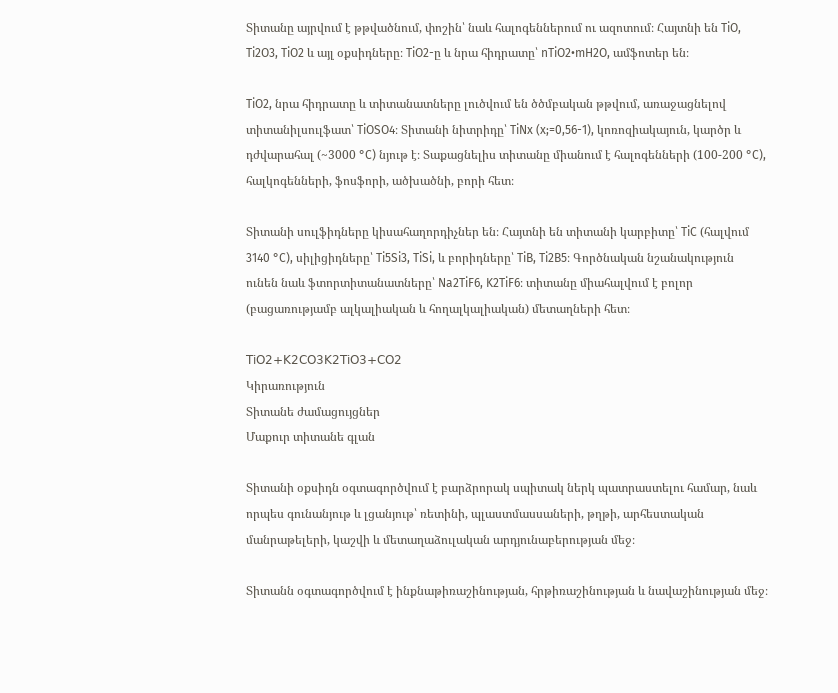Տիտանը այրվում է թթվածնում, փոշին՝ նաև հալոգեններում ու ազոտում։ Հայտնի են TiO, Ti2O3, TiO2 և այլ օքսիդները։ TiO2-ը և նրա հիդրատը՝ nTiO2•mH2O, ամֆոտեր են։

TiO2, նրա հիդրատը և տիտանատները լուծվում են ծծմբական թթվում, առաջացնելով տիտանիլսուլֆատ՝ TiOSO4։ Տիտանի նիտրիդը՝ TiNx (x;=0,56-1), կոռոզիակայուն, կարծր և դժվարահալ (~3000 °C) նյութ է։ Տաքացնելիս տիտանը միանում է հալոգենների (100-200 °C), հալկոգենների, ֆոսֆորի, ածխածնի, բորի հետ։

Տիտանի սուլֆիդները կիսահաղորդիչներ են։ Հայտնի են տիտանի կարբիտը՝ TiC (հալվում 3140 °C), սիլիցիդները՝ Ti5Si3, TiSi, և բորիդները՝ TiB, Ti2B5։ Գործնական նշանակություն ունեն նաև ֆտորտիտանատները՝ Na2TiF6, K2TiF6։ տիտանը միահալվում է բոլոր (բացառությամբ ալկալիական և հողալկալիական) մետաղների հետ։

𝖳𝗂𝖮𝟤+𝖪𝟤𝖢𝖮𝟥𝖪𝟤𝖳𝗂𝖮𝟥+𝖢𝖮𝟤
Կիրառություն
Տիտանե ժամացույցներ
Մաքուր տիտանե գլան

Տիտանի օքսիդն օգտագործվում է բարձրորակ սպիտակ ներկ պատրաստելու համար, նաև որպես գունանյութ և լցանյութ՝ ռետինի, պլաստմասսաների, թղթի, արհեստական մանրաթելերի, կաշվի և մետաղաձուլական արդյունաբերության մեջ։

Տիտանն օգտագործվում է ինքնաթիռաշինության, հրթիռաշինության և նավաշինության մեջ։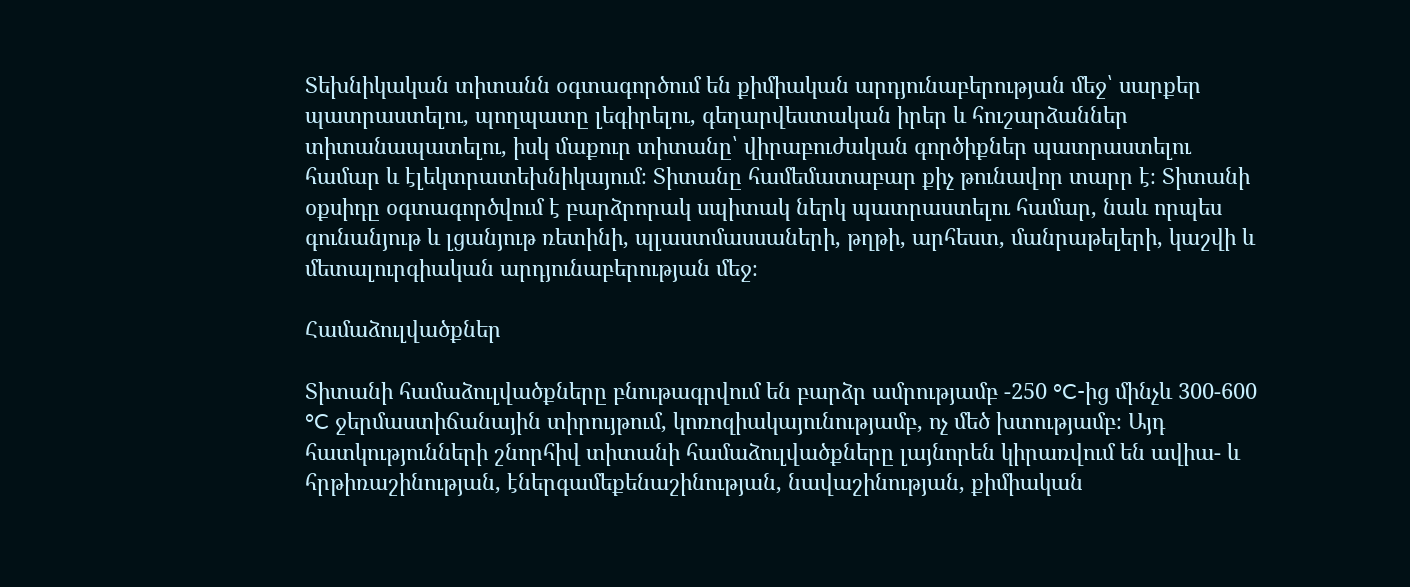Տեխնիկական տիտանն օգտագործում են քիմիական արդյունաբերության մեջ՝ սարքեր պատրաստելու, պողպատը լեգիրելու, գեղարվեստական իրեր և հուշարձաններ տիտանապատելու, իսկ մաքուր տիտանը՝ վիրաբուժական գործիքներ պատրաստելու համար և էլեկտրատեխնիկայում։ Տիտանը համեմատաբար քիչ թունավոր տարր է։ Տիտանի օքսիդը օգտագործվում է բարձրորակ սպիտակ ներկ պատրաստելու համար, նաև որպես գունանյութ և լցանյութ ռետինի, պլաստմասսաների, թղթի, արհեստ, մանրաթելերի, կաշվի և մետալուրգիական արդյունաբերության մեջ։

Համաձուլվածքներ

Տիտանի համաձուլվածքները բնութագրվում են բարձր ամրությամբ -250 °C-ից մինչև 300-600 °C ջերմաստիճանային տիրույթում, կոռոզիակայունությամբ, ոչ մեծ խտությամբ։ Այդ հատկությունների շնորհիվ տիտանի համաձուլվածքները լայնորեն կիրառվում են ավիա- և հրթիռաշինության, էներգամեքենաշինության, նավաշինության, քիմիական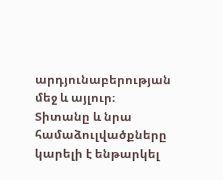արդյունաբերության մեջ և այլուր։ Տիտանը և նրա համաձուլվածքները կարելի է ենթարկել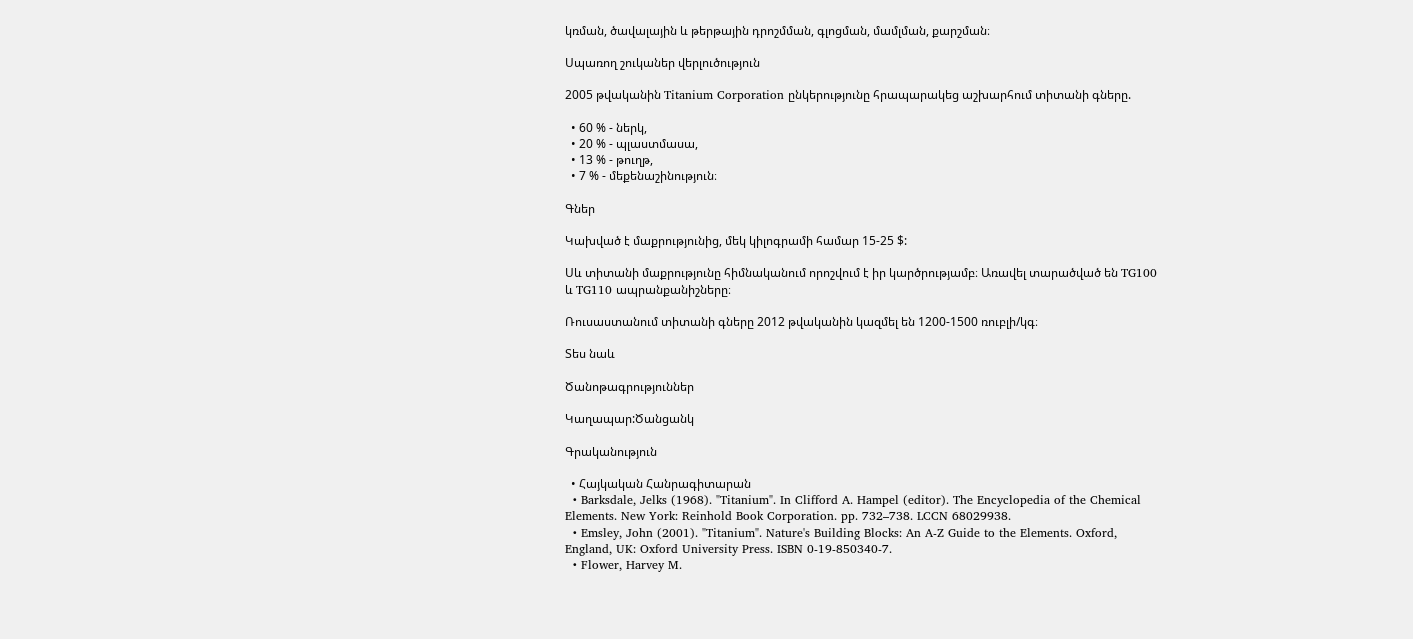կռման, ծավալային և թերթային դրոշմման, գլոցման, մամլման, քարշման։

Սպառող շուկաներ վերլուծություն

2005 թվականին Titanium Corporation ընկերությունը հրապարակեց աշխարհում տիտանի գները.

  • 60 % - ներկ,
  • 20 % - պլաստմասա,
  • 13 % - թուղթ,
  • 7 % - մեքենաշինություն։

Գներ

Կախված է մաքրությունից, մեկ կիլոգրամի համար 15-25 $:

Սև տիտանի մաքրությունը հիմնականում որոշվում է իր կարծրությամբ։ Առավել տարածված են TG100 և TG110 ապրանքանիշները։

Ռուսաստանում տիտանի գները 2012 թվականին կազմել են 1200-1500 ռուբլի/կգ։

Տես նաև

Ծանոթագրություններ

Կաղապար:Ծանցանկ

Գրականություն

  • Հայկական Հանրագիտարան
  • Barksdale, Jelks (1968). "Titanium". In Clifford A. Hampel (editor). The Encyclopedia of the Chemical Elements. New York: Reinhold Book Corporation. pp. 732–738. LCCN 68029938.
  • Emsley, John (2001). "Titanium". Nature's Building Blocks: An A-Z Guide to the Elements. Oxford, England, UK: Oxford University Press. ISBN 0-19-850340-7.
  • Flower, Harvey M.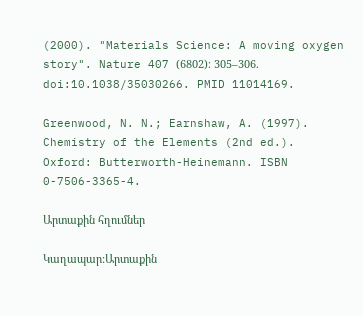(2000). "Materials Science: A moving oxygen story". Nature 407 (6802)։ 305–306. doi:10.1038/35030266. PMID 11014169.

Greenwood, N. N.; Earnshaw, A. (1997). Chemistry of the Elements (2nd ed.). Oxford: Butterworth-Heinemann. ISBN 0-7506-3365-4.

Արտաքին հղումներ

Կաղապար:Արտաքին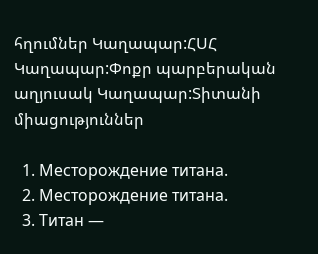հղումներ Կաղապար:ՀՍՀ Կաղապար:Փոքր պարբերական աղյուսակ Կաղապար:Տիտանի միացություններ

  1. Месторождение титана.
  2. Месторождение титана.
  3. Титан —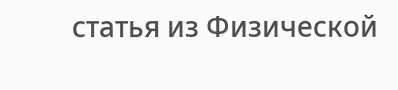статья из Физической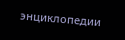энциклопедии